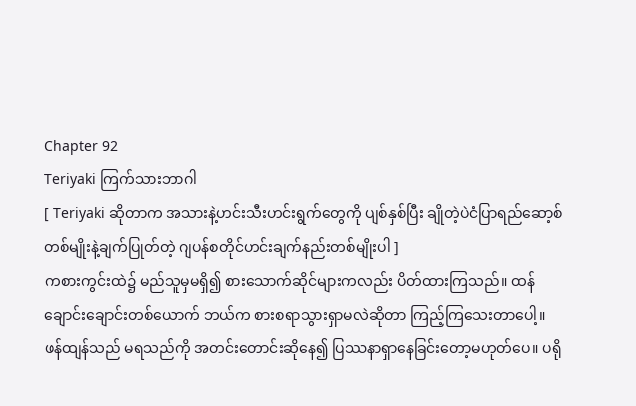Chapter 92
Teriyaki ကြက်သားဘာဂါ
[ Teriyaki ဆိုတာက အသားနဲ့ဟင်းသီးဟင်းရွက်တွေကို ပျစ်နှစ်ပြီး ချိုတဲ့ပဲငံပြာရည်ဆော့စ်တစ်မျိုးနဲ့ချက်ပြုတ်တဲ့ ဂျပန်စတိုင်ဟင်းချက်နည်းတစ်မျိုးပါ ]
ကစားကွင်းထဲ၌ မည်သူမှမရှိ၍ စားသောက်ဆိုင်များကလည်း ပိတ်ထားကြသည်။ ထန်ချောင်းချောင်းတစ်ယောက် ဘယ်က စားစရာသွားရှာမလဲဆိုတာ ကြည့်ကြသေးတာပေါ့။
ဖန်ထျန်သည် မရသည်ကို အတင်းတောင်းဆိုနေ၍ ပြဿနာရှာနေခြင်းတော့မဟုတ်ပေ။ ပရို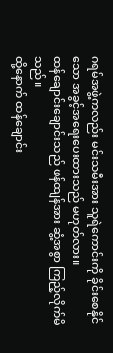ဂရမ်အဖွဲ့ကလည်း မင်းသမီးအား သူရဲကောင်းကို ခိုင်းစေနိုင်သော အခွင့်အရေးပေးထားသည် မဟုတ်လား။
ထန်ချောင်းချောင်းသည် ဖန်ထျန်အား ဆွံ့အစွာ ကြည့်လိုက်မိသည်။
ထို့နောက် ထန်ချောင်း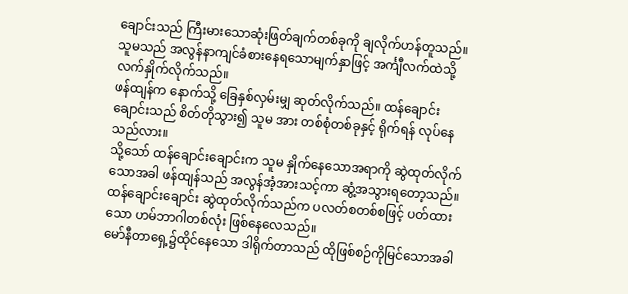ချောင်းသည် ကြီးမားသောဆုံးဖြတ်ချက်တစ်ခုကို ချလိုက်ဟန်တူသည်။ သူမသည် အလွန်နာကျင်ခံစားနေရသောမျက်နှာဖြင့် အင်္ကျီလက်ထဲသို့ လက်နှိုက်လိုက်သည်။
ဖန်ထျန်က နောက်သို့ ခြေနှစ်လှမ်းမျှ ဆုတ်လိုက်သည်။ ထန်ချောင်းချောင်းသည် စိတ်တိုသွား၍ သူမ အား တစ်စုံတစ်ခုနှင့် ရိုက်ရန် လုပ်နေသည်လား။
သို့သော် ထန်ချောင်းချောင်းက သူမ နှိုက်နေသောအရာကို ဆွဲထုတ်လိုက်သောအခါ ဖန်ထျန်သည် အလွန်အံ့အားသင့်ကာ ဆွံ့အသွားရတော့သည်။
ထန်ချောင်းချောင်း ဆွဲထုတ်လိုက်သည်က ပလတ်စတစ်စဖြင့် ပတ်ထားသော ဟမ်ဘာဂါတစ်လုံး ဖြစ်နေလေသည်။
မော်နီတာရှေ့၌ထိုင်နေသော ဒါရိုက်တာသည် ထိုဖြစ်စဉ်ကိုမြင်သောအခါ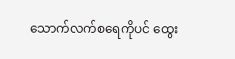သောက်လက်စရေကိုပင် ထွေး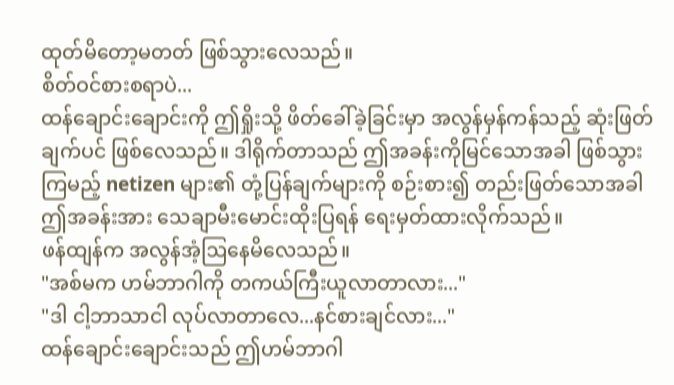ထုတ်မိတော့မတတ် ဖြစ်သွားလေသည်။
စိတ်ဝင်စားစရာပဲ...
ထန်ချောင်းချောင်းကို ဤရှိုးသို့ ဖိတ်ခေါ်ခဲ့ခြင်းမှာ အလွန်မှန်ကန်သည့် ဆုံးဖြတ်ချက်ပင် ဖြစ်လေသည်။ ဒါရိုက်တာသည် ဤအခန်းကိုမြင်သောအခါ ဖြစ်သွားကြမည့် netizen များ၏ တုံ့ပြန်ချက်များကို စဉ်းစား၍ တည်းဖြတ်သောအခါ ဤအခန်းအား သေချာမီးမောင်းထိုးပြရန် ရေးမှတ်ထားလိုက်သည်။
ဖန်ထျန်က အလွန်အံ့ဩနေမိလေသည်။
"အစ်မက ဟမ်ဘာဂါကို တကယ်ကြီးယူလာတာလား..."
"ဒါ ငါ့ဘာသာငါ လုပ်လာတာလေ...နင်စားချင်လား..."
ထန်ချောင်းချောင်းသည် ဤဟမ်ဘာဂါ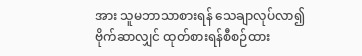အား သူမဘာသာစားရန် သေချာလုပ်လာ၍ ဗိုက်ဆာလျှင် ထုတ်စားရန်စီစဉ်ထား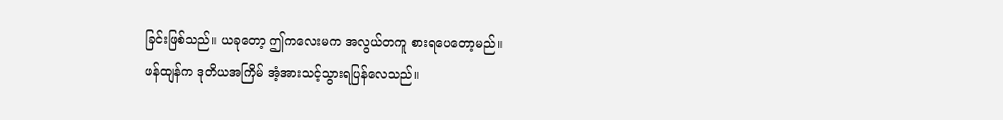ခြင်းဖြစ်သည်။ ယခုတော့ ဤကလေးမက အလွယ်တကူ စားရပေတော့မည်။
ဖန်ထျန်က ဒုတိယအကြိမ် အံ့အားသင့်သွားရပြန်လေသည်။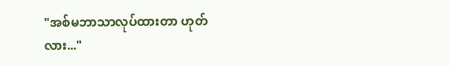"အစ်မဘာသာလုပ်ထားတာ ဟုတ်လား..."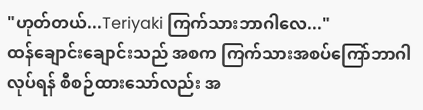"ဟုတ်တယ်...Teriyaki ကြက်သားဘာဂါလေ..."
ထန်ချောင်းချောင်းသည် အစက ကြက်သားအစပ်ကြော်ဘာဂါလုပ်ရန် စီစဉ်ထားသော်လည်း အ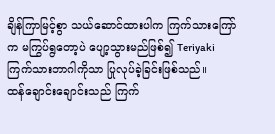ချိန်ကြာမြင့်စွာ သယ်ဆောင်ထားပါက ကြက်သားကြော်က မကြွပ်ရွတော့ပဲ ပျော့သွားမည်ဖြစ်၍ Teriyaki ကြက်သားဘာဂါကိုသာ ပြုလုပ်ခဲ့ခြင်းဖြစ်သည်။
ထန်ချောင်းချောင်းသည် ကြက်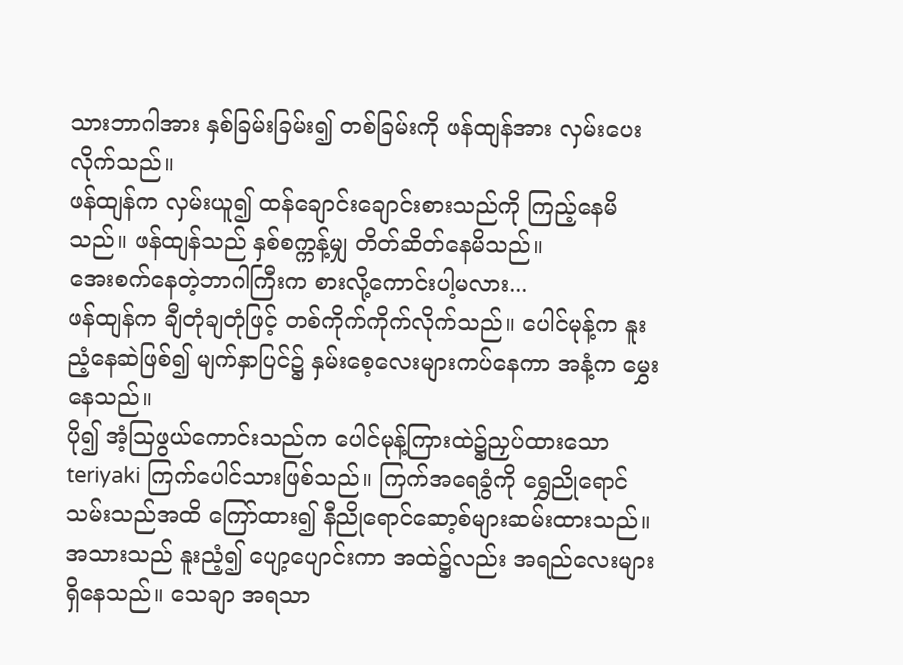သားဘာဂါအား နှစ်ခြမ်းခြမ်း၍ တစ်ခြမ်းကို ဖန်ထျန်အား လှမ်းပေးလိုက်သည်။
ဖန်ထျန်က လှမ်းယူ၍ ထန်ချောင်းချောင်းစားသည်ကို ကြည့်နေမိသည်။ ဖန်ထျန်သည် နှစ်စက္ကန့်မျှ တိတ်ဆိတ်နေမိသည်။
အေးစက်နေတဲ့ဘာဂါကြီးက စားလို့ကောင်းပါ့မလား...
ဖန်ထျန်က ချီတုံချတုံဖြင့် တစ်ကိုက်ကိုက်လိုက်သည်။ ပေါင်မုန့်က နူးညံ့နေဆဲဖြစ်၍ မျက်နှာပြင်၌ နှမ်းစေ့လေးများကပ်နေကာ အနံ့က မွှေးနေသည်။
ပို၍ အံ့ဩဖွယ်ကောင်းသည်က ပေါင်မုန့်ကြားထဲ၌ညှပ်ထားသော teriyaki ကြက်ပေါင်သားဖြစ်သည်။ ကြက်အရေခွံကို ရွှေညိုရောင်သမ်းသည်အထိ ကြော်ထား၍ နီညိုရောင်ဆော့စ်များဆမ်းထားသည်။ အသားသည် နူးညံ့၍ ပျော့ပျောင်းကာ အထဲ၌လည်း အရည်လေးများရှိနေသည်။ သေချာ အရသာ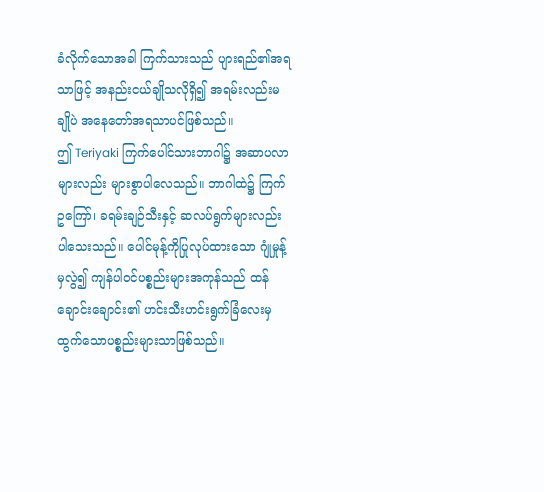ခံလိုက်သောအခါ ကြက်သားသည် ပျားရည်၏အရသာဖြင့် အနည်းငယ်ချိုသလိုရှိ၍ အရမ်းလည်းမချိုပဲ အနေတော်အရသာပင်ဖြစ်သည်။
ဤ Teriyaki ကြက်ပေါင်သားဘာဂါ၌ အဆာပလာများလည်း များစွာပါလေသည်။ ဘာဂါထဲ၌ ကြက်ဥကြော်၊ ခရမ်းချဉ်သီးနှင့် ဆလပ်ရွက်များလည်း ပါသေးသည်။ ပေါင်မုန့်ကိုပြုလုပ်ထားသော ဂျုံမှုန့်မှလွဲ၍ ကျန်ပါဝင်ပစ္စည်းများအကုန်သည် ထန်ချောင်းချောင်း၏ ဟင်းသီးဟင်းရွက်ခြံလေးမှ ထွက်သောပစ္စည်းများသာဖြစ်သည်။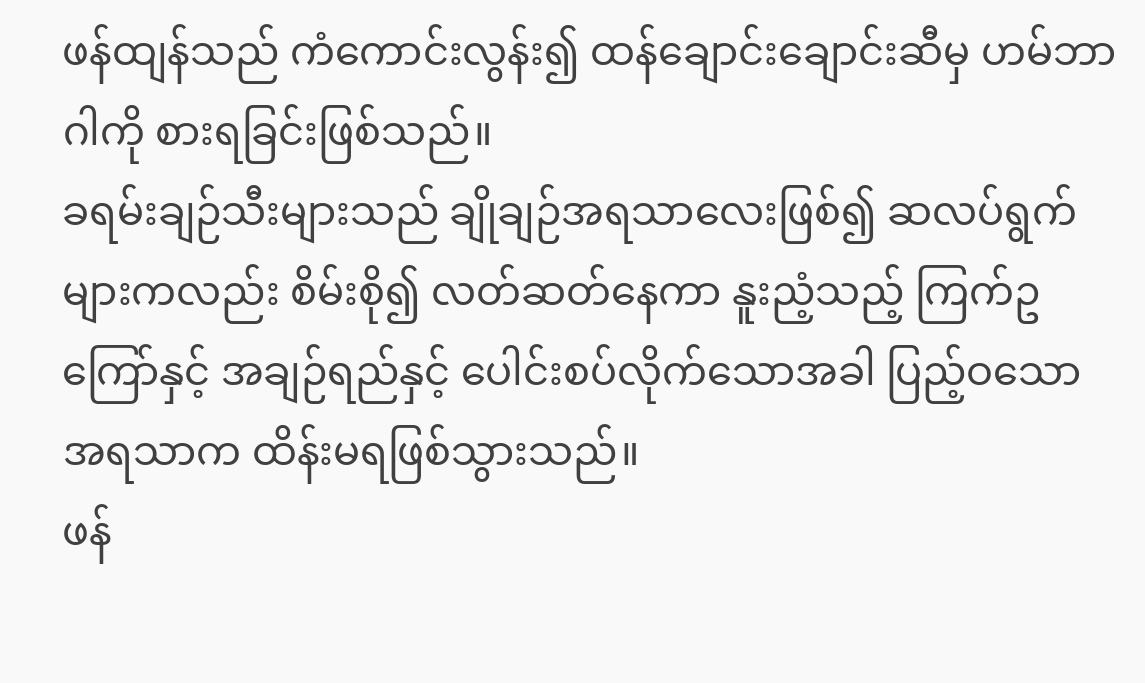ဖန်ထျန်သည် ကံကောင်းလွန်း၍ ထန်ချောင်းချောင်းဆီမှ ဟမ်ဘာဂါကို စားရခြင်းဖြစ်သည်။
ခရမ်းချဉ်သီးများသည် ချိုချဉ်အရသာလေးဖြစ်၍ ဆလပ်ရွက်များကလည်း စိမ်းစို၍ လတ်ဆတ်နေကာ နူးညံ့သည့် ကြက်ဥကြော်နှင့် အချဉ်ရည်နှင့် ပေါင်းစပ်လိုက်သောအခါ ပြည့်ဝသောအရသာက ထိန်းမရဖြစ်သွားသည်။
ဖန်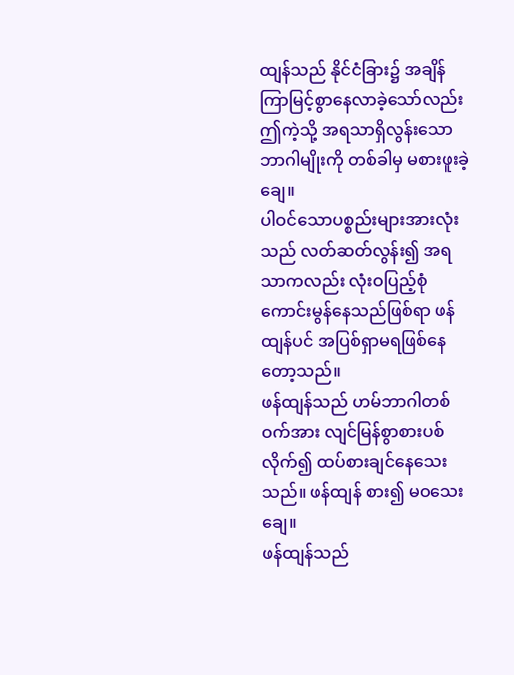ထျန်သည် နိုင်ငံခြား၌ အချိန်ကြာမြင့်စွာနေလာခဲ့သော်လည်း ဤကဲ့သို့ အရသာရှိလွန်းသော ဘာဂါမျိုးကို တစ်ခါမှ မစားဖူးခဲ့ချေ။
ပါဝင်သောပစ္စည်းများအားလုံးသည် လတ်ဆတ်လွန်း၍ အရသာကလည်း လုံးဝပြည့်စုံကောင်းမွန်နေသည်ဖြစ်ရာ ဖန်ထျန်ပင် အပြစ်ရှာမရဖြစ်နေတော့သည်။
ဖန်ထျန်သည် ဟမ်ဘာဂါတစ်ဝက်အား လျင်မြန်စွာစားပစ်လိုက်၍ ထပ်စားချင်နေသေးသည်။ ဖန်ထျန် စား၍ မဝသေးချေ။
ဖန်ထျန်သည်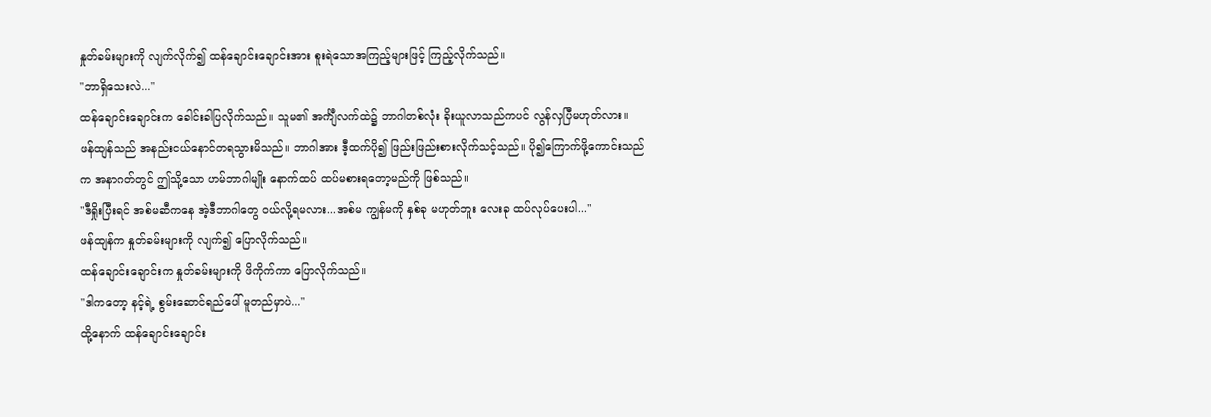နှုတ်ခမ်းများကို လျက်လိုက်၍ ထန်ချောင်းချောင်းအား စူးရဲသောအကြည့်များဖြင့် ကြည့်လိုက်သည်။
"ဘာရှိသေးလဲ..."
ထန်ချောင်းချောင်းက ခေါင်းခါပြလိုက်သည်။ သူမ၏ အင်္ကျီလက်ထဲ၌ ဘာဂါတစ်လုံး ခိုးယူလာသည်ကပင် လွန်လှပြီမဟုတ်လား။
ဖန်ထျန်သည် အနည်းငယ်နောင်တရသွားမိသည်။ ဘာဂါအား ဒီ့ထက်ပို၍ ဖြည်းဖြည်းစားလိုက်သင့်သည်။ ပို၍ကြောက်ဖို့ကောင်းသည်က အနာဂတ်တွင် ဤသို့သော ဟမ်ဘာဂါမျိုး နောက်ထပ် ထပ်မစားရတော့မည်ကို ဖြစ်သည်။
"ဒီရှိုးပြီးရင် အစ်မဆီကနေ အဲ့ဒီဘာဂါတွေ ဝယ်လို့ရမလား...အစ်မ ကျွန်မကို နှစ်ခု မဟုတ်ဘူး လေးခု ထပ်လုပ်ပေးပါ..."
ဖန်ထျန်က နှုတ်ခမ်းများကို လျက်၍ ပြောလိုက်သည်။
ထန်ချောင်းချောင်းက နှုတ်ခမ်းများကို ဖိကိုက်ကာ ပြောလိုက်သည်။
"ဒါကတော့ နင့်ရဲ့ စွမ်းဆောင်ရည်ပေါ် မူတည်မှာပဲ..."
ထို့နောက် ထန်ချောင်းချောင်း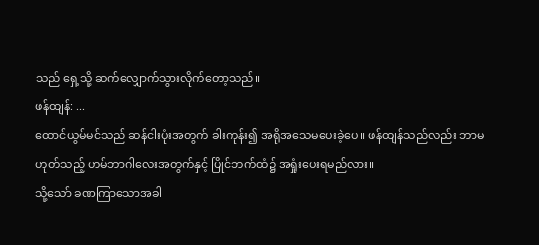သည် ရှေ့သို့ ဆက်လျှောက်သွားလိုက်တော့သည်။
ဖန်ထျန်: ...
ထောင်ယွမ်မင်သည် ဆန်ငါးပုံးအတွက် ခါးကုန်း၍ အရိုအသေမပေးခဲ့ပေ။ ဖန်ထျန်သည်လည်း ဘာမဟုတ်သည့် ဟမ်ဘာဂါလေးအတွက်နှင့် ပြိုင်ဘက်ထံ၌ အရှုံးပေးရမည်လား။
သို့သော် ခဏကြာသောအခါ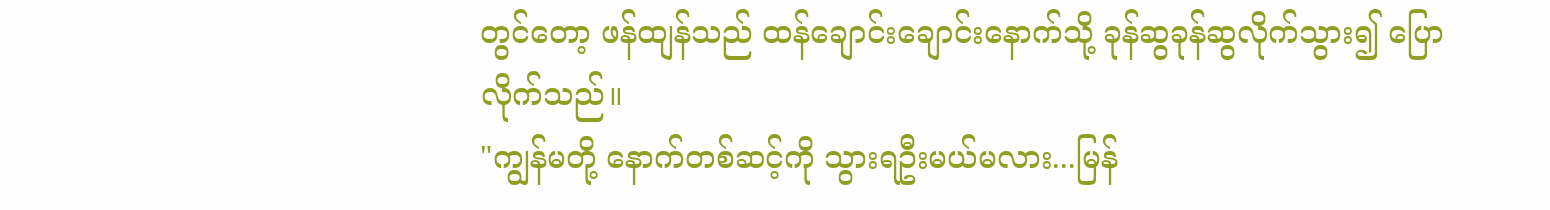တွင်တော့ ဖန်ထျန်သည် ထန်ချောင်းချောင်းနောက်သို့ ခုန်ဆွခုန်ဆွလိုက်သွား၍ ပြောလိုက်သည်။
"ကျွန်မတို့ နောက်တစ်ဆင့်ကို သွားရဦးမယ်မလား...မြန်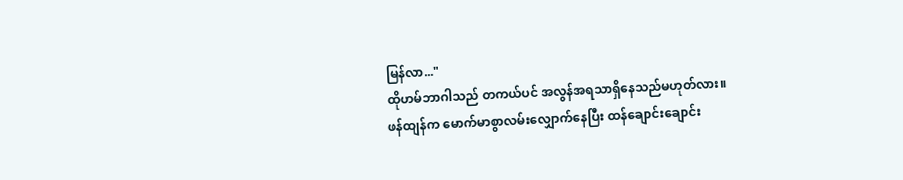မြန်လာ..."
ထိုဟမ်ဘာဂါသည် တကယ်ပင် အလွန်အရသာရှိနေသည်မဟုတ်လား။
ဖန်ထျန်က မောက်မာစွာလမ်းလျှောက်နေပြီး ထန်ချောင်းချောင်း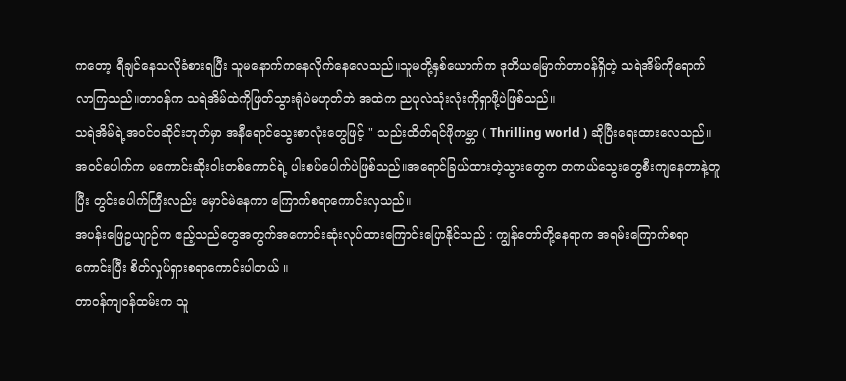ကတော့ ရီချင်နေသလိုခံစားရပြီး သူမနောက်ကနေလိုက်နေလေသည်။သူမတို့နှစ်ယောက်က ဒုတိယမြောက်တာဝန်ရှိတဲ့ သရဲအိမ်ကိုရောက်လာကြသည်။တာဝန်က သရဲအိမ်ထဲကိုဖြတ်သွားရုံပဲမဟုတ်ဘဲ အထဲက ညပုလဲသုံးလုံးကိုရှာဖို့ပဲဖြစ်သည်။
သရဲအိမ်ရဲ့အဝင်ဝဆိုင်းဘုတ်မှာ အနီရောင်သွေးစာလုံးတွေဖြင့် " သည်းထိတ်ရင်ဖိုကမ္ဘာ ( Thrilling world ) ဆိုပြီးရေးထားလေသည်။အဝင်ပေါက်က မကောင်းဆိုးဝါးတစ်ကောင်ရဲ့ ပါးစပ်ပေါက်ပဲဖြစ်သည်။အရောင်ခြယ်ထားတဲ့သွားတွေက တကယ်သွေးတွေစီးကျနေတာနဲ့တူပြီး တွင်းပေါက်ကြီးလည်း မှောင်မဲနေကာ ကြောက်စရာကောင်းလှသည်။
အပန်းဖြေဥယျာဉ်က ဧည့်သည်တွေအတွက်အကောင်းဆုံးလုပ်ထားကြောင်းပြောနိုင်သည် : ကျွန်တော်တို့နေရာက အရမ်းကြောက်စရာကောင်းပြီး စိတ်လှုပ်ရှားစရာကောင်းပါတယ် ။
တာဝန်ကျဝန်ထမ်းက သူ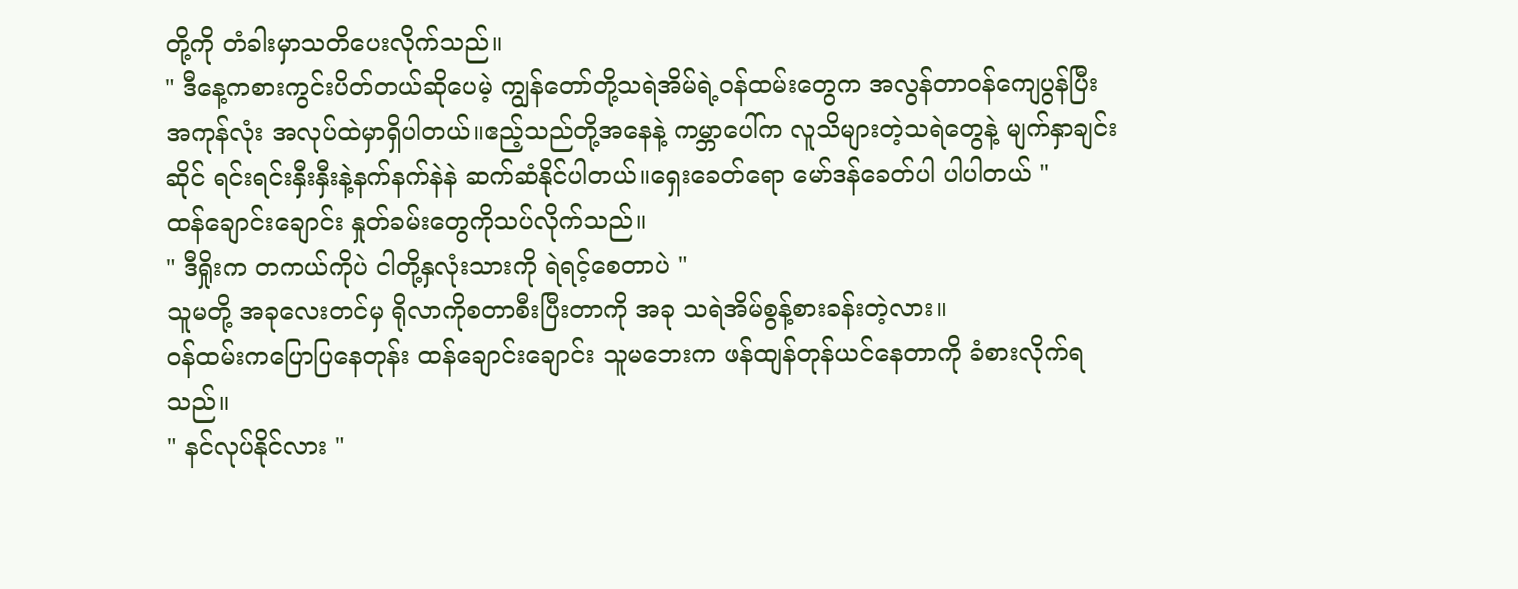တို့ကို တံခါးမှာသတိပေးလိုက်သည်။
" ဒီနေ့ကစားကွင်းပိတ်တယ်ဆိုပေမဲ့ ကျွန်တော်တို့သရဲအိမ်ရဲ့ဝန်ထမ်းတွေက အလွန်တာဝန်ကျေပွန်ပြီး အကုန်လုံး အလုပ်ထဲမှာရှိပါတယ်။ဧည့်သည်တို့အနေနဲ့ ကမ္ဘာပေါ်က လူသိများတဲ့သရဲတွေနဲ့ မျက်နှာချင်းဆိုင် ရင်းရင်းနှီးနှီးနဲ့နက်နက်နဲနဲ ဆက်ဆံနိုင်ပါတယ်။ရှေးခေတ်ရော မော်ဒန်ခေတ်ပါ ပါပါတယ် "
ထန်ချောင်းချောင်း နှုတ်ခမ်းတွေကိုသပ်လိုက်သည်။
" ဒီရှိုးက တကယ်ကိုပဲ ငါတို့နှလုံးသားကို ရဲရင့်စေတာပဲ "
သူမတို့ အခုလေးတင်မှ ရိုလာကိုစတာစီးပြီးတာကို အခု သရဲအိမ်စွန့်စားခန်းတဲ့လား။
ဝန်ထမ်းကပြောပြနေတုန်း ထန်ချောင်းချောင်း သူမဘေးက ဖန်ထျန်တုန်ယင်နေတာကို ခံစားလိုက်ရသည်။
" နင်လုပ်နိုင်လား "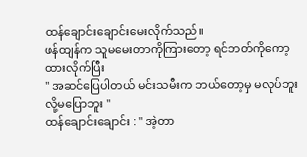ထန်ချောင်းချောင်းမေးလိုက်သည်။
ဖန်ထျန်က သူမမေးတာကိုကြားတော့ ရင်ဘတ်ကိုကော့ထားလိုက်ပြီး
" အဆင်ပြေပါတယ် မင်းသမီးက ဘယ်တော့မှ မလုပ်ဘူး လို့မပြောဘူး "
ထန်ချောင်းချောင်း : " အဲ့တာ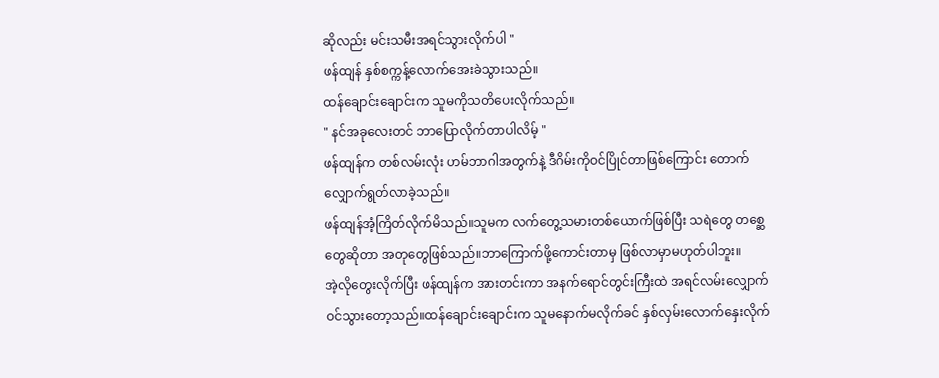ဆိုလည်း မင်းသမီးအရင်သွားလိုက်ပါ "
ဖန်ထျန် နှစ်စက္ကန့်လောက်အေးခဲသွားသည်။
ထန်ချောင်းချောင်းက သူမကိုသတိပေးလိုက်သည်။
" နင်အခုလေးတင် ဘာပြောလိုက်တာပါလိမ့် "
ဖန်ထျန်က တစ်လမ်းလုံး ဟမ်ဘာဂါအတွက်နဲ့ ဒီဂိမ်းကိုဝင်ပြိုင်တာဖြစ်ကြောင်း တောက်လျှောက်ရွတ်လာခဲ့သည်။
ဖန်ထျန်အံ့ကြိတ်လိုက်မိသည်။သူမက လက်တွေ့သမားတစ်ယောက်ဖြစ်ပြီး သရဲတွေ တစ္ဆေတွေဆိုတာ အတုတွေဖြစ်သည်။ဘာကြောက်ဖို့ကောင်းတာမှ ဖြစ်လာမှာမဟုတ်ပါဘူး။
အဲ့လိုတွေးလိုက်ပြီး ဖန်ထျန်က အားတင်းကာ အနက်ရောင်တွင်းကြီးထဲ အရင်လမ်းလျှောက်ဝင်သွားတော့သည်။ထန်ချောင်းချောင်းက သူမနောက်မလိုက်ခင် နှစ်လှမ်းလောက်နှေးလိုက်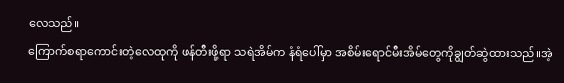လေသည်။
ကြောက်စရာကောင်းတဲ့လေထုကို ဖန်တီးဖို့ရာ သရဲအိမ်က နံရံပေါ်မှာ အစိမ်းရောင်မီးအိမ်တွေကိုချွတ်ဆွဲထားသည်။အဲ့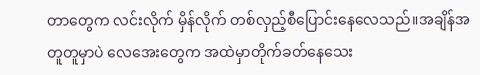တာတွေက လင်းလိုက် မှိန်လိုက် တစ်လှည့်စီပြောင်းနေလေသည်။အချိန်အတူတူမှာပဲ လေအေးတွေက အထဲမှာတိုက်ခတ်နေသေး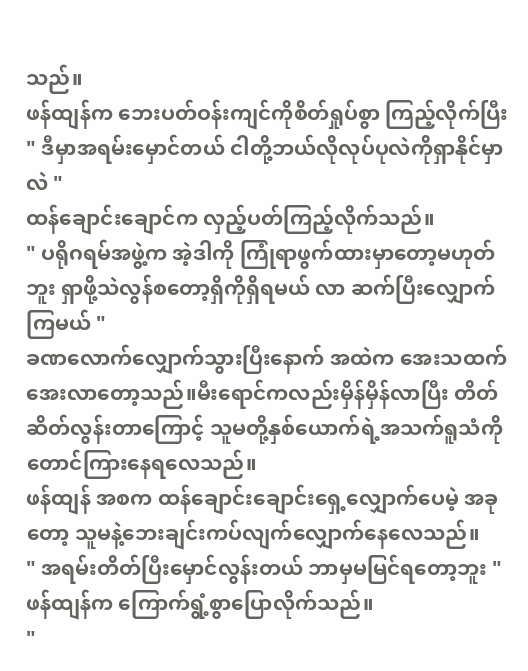သည်။
ဖန်ထျန်က ဘေးပတ်ဝန်းကျင်ကိုစိတ်ရှုပ်စွာ ကြည့်လိုက်ပြီး
" ဒီမှာအရမ်းမှောင်တယ် ငါတို့ဘယ်လိုလုပ်ပုလဲကိုရှာနိုင်မှာလဲ "
ထန်ချောင်းချောင်က လှည့်ပတ်ကြည့်လိုက်သည်။
" ပရိုဂရမ်အဖွဲ့က အဲ့ဒါကို ကြုံရာဖွက်ထားမှာတော့မဟုတ်ဘူး ရှာဖို့သဲလွန်စတော့ရှိကိုရှိရမယ် လာ ဆက်ပြီးလျှောက်ကြမယ် "
ခဏလောက်လျှောက်သွားပြီးနောက် အထဲက အေးသထက်အေးလာတော့သည်။မီးရောင်ကလည်းမှိန်မှိန်လာပြီး တိတ်ဆိတ်လွန်းတာကြောင့် သူမတို့နှစ်ယောက်ရဲ့အသက်ရူသံကိုတောင်ကြားနေရလေသည်။
ဖန်ထျန် အစက ထန်ချောင်းချောင်းရှေ့လျှောက်ပေမဲ့ အခုတော့ သူမနဲ့ဘေးချင်းကပ်လျက်လျှောက်နေလေသည်။
" အရမ်းတိတ်ပြီးမှောင်လွန်းတယ် ဘာမှမမြင်ရတော့ဘူး "
ဖန်ထျန်က ကြောက်ရွံ့စွာပြောလိုက်သည်။
"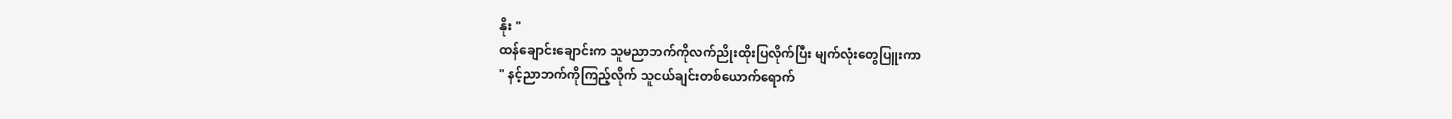နိုး "
ထန်ချောင်းချောင်းက သူမညာဘက်ကိုလက်ညိုးထိုးပြလိုက်ပြီး မျက်လုံးတွေပြူးကာ
" နင့်ညာဘက်ကိုကြည့်လိုက် သူငယ်ချင်းတစ်ယောက်ရောက်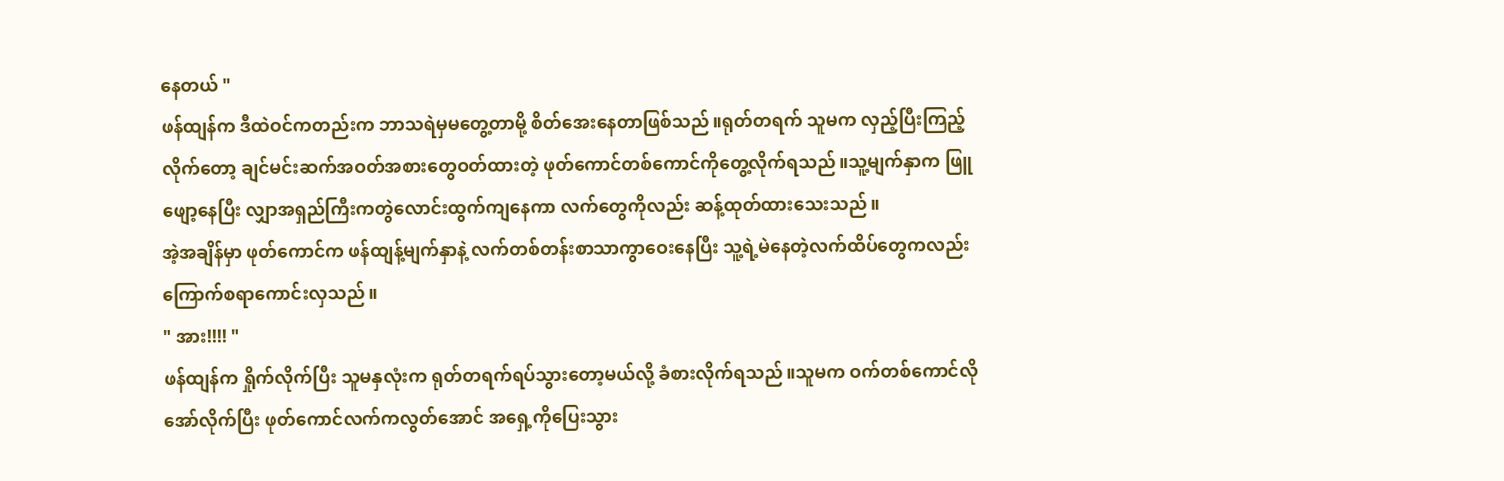နေတယ် "
ဖန်ထျန်က ဒီထဲဝင်ကတည်းက ဘာသရဲမှမတွေ့တာမို့ စိတ်အေးနေတာဖြစ်သည်။ရုတ်တရက် သူမက လှည့်ပြီးကြည့်လိုက်တော့ ချင်မင်းဆက်အဝတ်အစားတွေဝတ်ထားတဲ့ ဖုတ်ကောင်တစ်ကောင်ကိုတွေ့လိုက်ရသည်။သူ့မျက်နှာက ဖြူဖျော့နေပြီး လျှာအရှည်ကြီးကတွဲလောင်းထွက်ကျနေကာ လက်တွေကိုလည်း ဆန့်ထုတ်ထားသေးသည်။
အဲ့အချိန်မှာ ဖုတ်ကောင်က ဖန်ထျန့်မျက်နှာနဲ့ လက်တစ်တန်းစာသာကွာဝေးနေပြီး သူ့ရဲ့မဲနေတဲ့လက်ထိပ်တွေကလည်းကြောက်စရာကောင်းလှသည်။
" အား!!!! "
ဖန်ထျန်က ရှိုက်လိုက်ပြီး သူမနှလုံးက ရုတ်တရက်ရပ်သွားတော့မယ်လို့ ခံစားလိုက်ရသည်။သူမက ဝက်တစ်ကောင်လိုအော်လိုက်ပြီး ဖုတ်ကောင်လက်ကလွတ်အောင် အရှေ့ကိုပြေးသွား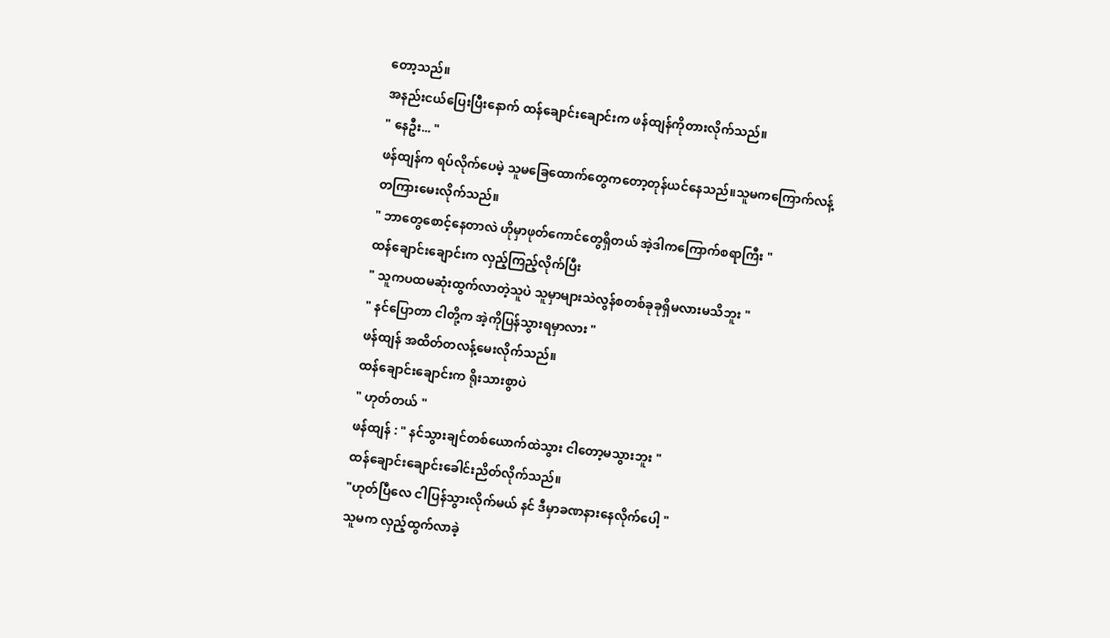တော့သည်။
အနည်းငယ်ပြေးပြီးနောက် ထန်ချောင်းချောင်းက ဖန်ထျန်ကိုတားလိုက်သည်။
" နေဦး... "
ဖန်ထျန်က ရပ်လိုက်ပေမဲ့ သူမခြေထောက်တွေကတော့တုန်ယင်နေသည်။သူမကကြောက်လန့်တကြားမေးလိုက်သည်။
" ဘာတွေစောင့်နေတာလဲ ဟိုမှာဖုတ်ကောင်တွေရှိတယ် အဲ့ဒါကကြောက်စရာကြီး "
ထန်ချောင်းချောင်းက လှည့်ကြည့်လိုက်ပြီး
" သူကပထမဆုံးထွက်လာတဲ့သူပဲ သူမှာများသဲလွန်စတစ်ခုခုရှိမလားမသိဘူး "
" နင်ပြောတာ ငါတို့က အဲ့ကိုပြန်သွားရမှာလား "
ဖန်ထျန် အထိတ်တလန့်မေးလိုက်သည်။
ထန်ချောင်းချောင်းက ရိုးသားစွာပဲ
" ဟုတ်တယ် "
ဖန်ထျန် : " နင်သွားချင်တစ်ယောက်ထဲသွား ငါတော့မသွားဘူး "
ထန်ချောင်းချောင်းခေါင်းညိတ်လိုက်သည်။
"ဟုတ်ပြီလေ ငါပြန်သွားလိုက်မယ် နင် ဒီမှာခဏနားနေလိုက်ပေါ့ "
သူမက လှည့်ထွက်လာခဲ့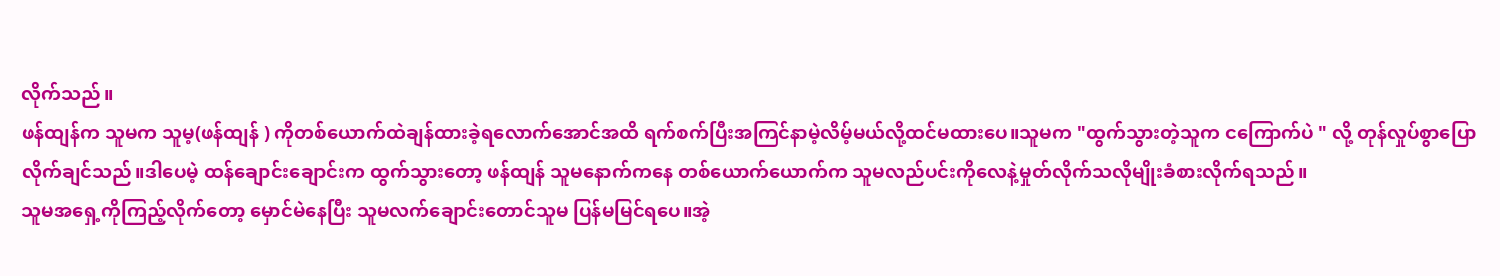လိုက်သည်။
ဖန်ထျန်က သူမက သူမ့(ဖန်ထျန် ) ကိုတစ်ယောက်ထဲချန်ထားခဲ့ရလောက်အောင်အထိ ရက်စက်ပြီးအကြင်နာမဲ့လိမ့်မယ်လို့ထင်မထားပေ။သူမက "ထွက်သွားတဲ့သူက ငကြောက်ပဲ " လို့ တုန်လှုပ်စွာပြောလိုက်ချင်သည်။ဒါပေမဲ့ ထန်ချောင်းချောင်းက ထွက်သွားတော့ ဖန်ထျန် သူမနောက်ကနေ တစ်ယောက်ယောက်က သူမလည်ပင်းကိုလေနဲ့မှုတ်လိုက်သလိုမျိုးခံစားလိုက်ရသည်။
သူမအရှေ့ကိုကြည့်လိုက်တော့ မှောင်မဲနေပြီး သူမလက်ချောင်းတောင်သူမ ပြန်မမြင်ရပေ။အဲ့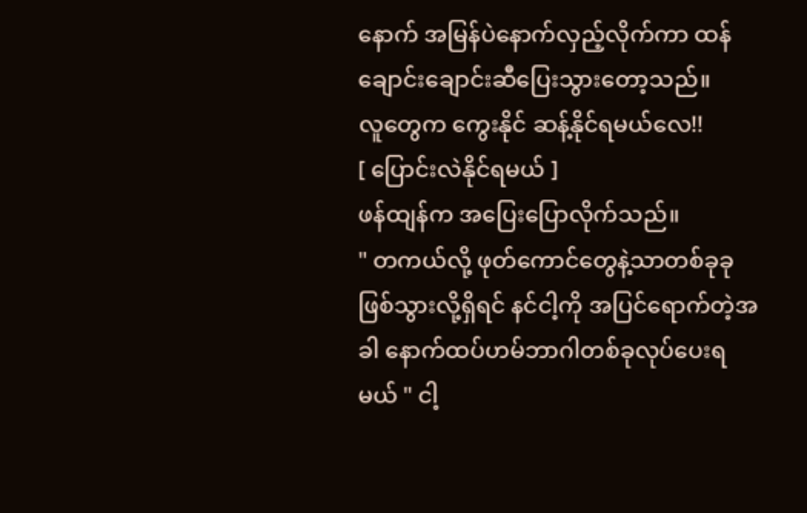နောက် အမြန်ပဲနောက်လှည့်လိုက်ကာ ထန်ချောင်းချောင်းဆီပြေးသွားတော့သည်။
လူတွေက ကွေးနိုင် ဆန့်နိုင်ရမယ်လေ!!
[ ပြောင်းလဲနိုင်ရမယ် ]
ဖန်ထျန်က အပြေးပြောလိုက်သည်။
" တကယ်လို့ ဖုတ်ကောင်တွေနဲ့သာတစ်ခုခုဖြစ်သွားလို့ရှိရင် နင်ငါ့ကို အပြင်ရောက်တဲ့အခါ နောက်ထပ်ဟမ်ဘာဂါတစ်ခုလုပ်ပေးရမယ် " ငါ့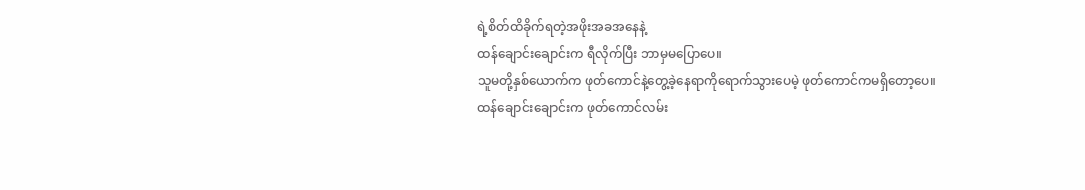ရဲ့စိတ်ထိခိုက်ရတဲ့အဖိုးအခအနေနဲ့
ထန်ချောင်းချောင်းက ရီလိုက်ပြီး ဘာမှမပြောပေ။
သူမတို့နှစ်ယောက်က ဖုတ်ကောင်နဲ့တွေ့ခဲ့နေရာကိုရောက်သွားပေမဲ့ ဖုတ်ကောင်ကမရှိတော့ပေ။
ထန်ချောင်းချောင်းက ဖုတ်ကောင်လမ်း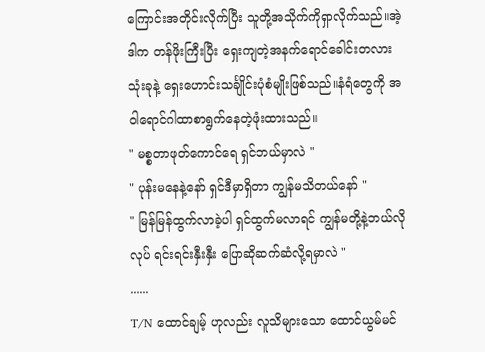ကြောင်းအတိုင်းလိုက်ပြီး သူတို့အသိုက်ကိုရှာလိုက်သည်။အဲ့ဒါက တန်ဖိုးကြီးပြီး ရှေးကျတဲ့အနက်ရောင်ခေါင်းတလားသုံးခုနဲ့ ရှေးဟောင်းသင်္ချိုင်းပုံစံမျိုးဖြစ်သည်။နံရံတွေကို အဝါရောင်ဂါထာစာရွက်နေတဲ့ဖုံးထားသည်။
" မစ္စတာဖုတ်ကောင်ရေ ရှင်ဘယ်မှာလဲ "
" ပုန်းမနေနဲ့နော် ရှင်ဒီမှာရှိတာ ကျွန်မသိတယ်နော် "
" မြန်မြန်ထွက်လာခဲ့ပါ ရှင်ထွက်မလာရင် ကျွန်မတို့နဲ့ဘယ်လိုလုပ် ရင်းရင်းနှီးနှီး ပြောဆိုဆက်ဆံလို့ရမှာလဲ "
......
T/N ထောင်ချမ့် ဟုလည်း လူသိများသော ထောင်ယွမ်မင်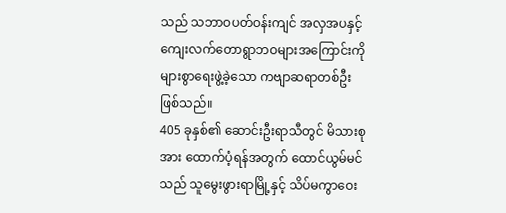သည် သဘာဝပတ်ဝန်းကျင် အလှအပနှင့် ကျေးလက်တောရွာဘဝများအကြောင်းကို များစွာရေးဖွဲ့ခဲ့သော ကဗျာဆရာတစ်ဦးဖြစ်သည်။
405 ခုနှစ်၏ ဆောင်းဦးရာသီတွင် မိသားစုအား ထောက်ပံ့ရန်အတွက် ထောင်ယွမ်မင်သည် သူမွေးဖွားရာမြို့နှင့် သိပ်မကွာဝေး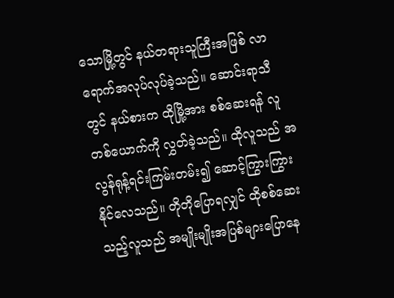သောမြို့တွင် နယ်တရားသူကြီးအဖြစ် လာရောက်အလုပ်လုပ်ခဲ့သည်။ ဆောင်းရာသီတွင် နယ်စားက ထိုမြို့အား စစ်ဆေးရန် လူတစ်ယောက်ကို လွှတ်ခဲ့သည်။ ထိုလူသည် အလွန်ရုန့်ရင်းကြမ်းတမ်း၍ ဆောင့်ကြွားကြွားနိုင်လေသည်။ တိုတိုပြောရလျှင် ထိုစစ်ဆေးသည့်လူသည် အမျိုးမျိုးအပြစ်များပြောနေ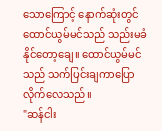သောကြောင့် နောက်ဆုံးတွင် ထောင်ယွမ်မင်သည် သည်းမခံနိုင်တော့ချေ။ ထောင်ယွမ်မင်သည် သက်ပြင်းချကာပြောလိုက်လေသည်။
"ဆန်ငါး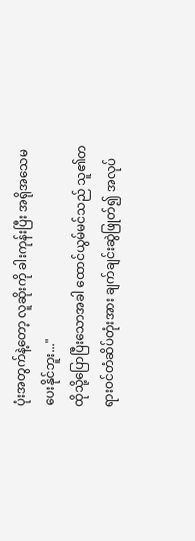ပုံးအတွက်နဲ့တော့ လူဆိုးကို ခါးကုန်းပြီး အရိုအသေမပေးနိုင်ဘူး..."
ထိုသို့ပြောပြီးသောအခါ ထောင်ယွမ်မင်သည် သူ၏တရားဝင်တံဆိပ်တုံးအား ချက်ချင်းဆွဲဖြုတ်၍ အလုပ်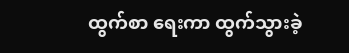ထွက်စာ ရေးကာ ထွက်သွားခဲ့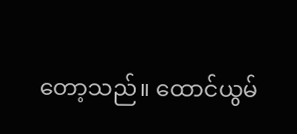တော့သည်။ ထောင်ယွမ်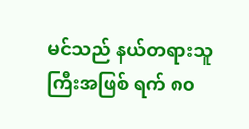မင်သည် နယ်တရားသူကြီးအဖြစ် ရက် ၈၀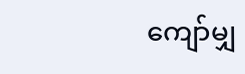ကျော်မျှ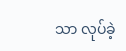သာ လုပ်ခဲ့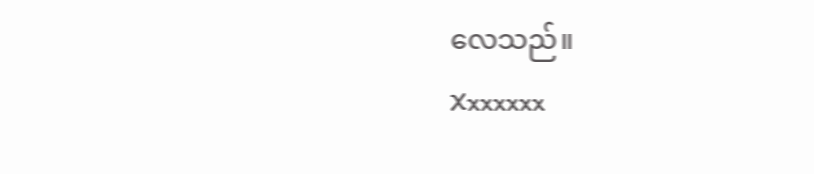လေသည်။
Xxxxxxx